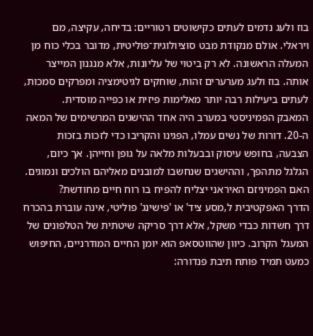בוז ולעג נדמים לעתים כקישוטים רטוריים: בדיחה, עקיצה, מם ויראלי. אולם מנקודת מבט סוציולוגית־פוליטית, מדובר בכלי כוח מן המעלה הראשונה. לא רק ביטוי של עליונות, אלא מנגנון המייצר אותה. בוז ולעג מערערים זהות, שוחקים לגיטימציה ומפרקים סמכות, לעתים ביעילות רבה יותר מאלימות פיזית או כפייה מוסדית.
המאבק הפמיניסטי במערב היה אחד ההישגים המרשימים של המאה ה-20. דורות של נשים עמלו, הפגינו והקריבו כדי לזכות בזכות הצבעה, בחופש עיסוק ובבעלות מלאה על גופן וחייהן. אך כיום, הגלגל מתהפך, וההישגים שנחשבו למובנים מאליהם הולכים ונמוגים. האם הפמיניזם האיראני יצליח להפיח בו רוח חיים מחודשת?
הדרך האפקטיבית ל,מסע ציד' או 'פישינג' פוליטי, אינה עוברת בהכרח דרך חשדות כבדי משקל, אלא דרך סריקה שיטתית של הטלפונים של המעגל הקרוב. כיוון שהווטסאפ הוא יומן החיים המודרניים, החיפוש כמעט תמיד פותח תיבת פנדורה: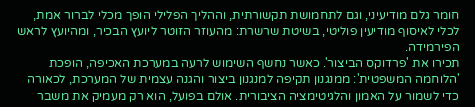חומר גלם מודיעיני, וגם לתחמושת תקשורתית, וההליך הפלילי הופך מכלי לברור אמת, לכלי לאיסוף מודיעין פוליטי, בשיטת שרשרת: מהעוזר הזוטר ליועץ הבכיר, ומהיועץ לראש הפירמידה.
תכירו את 'פרדוקס הביצור'. כאשר נחשף השימוש לרעה במערכת האכיפה, הופכת 'הלוחמה המשפטית': ממנגנון תקיפה למנגנון ביצור והגנה עצמית של המערכת, לכאורה כדי לשמור על האמון והלגיטימציה הציבורית. אולם בפועל, הוא רק מעמיק את משבר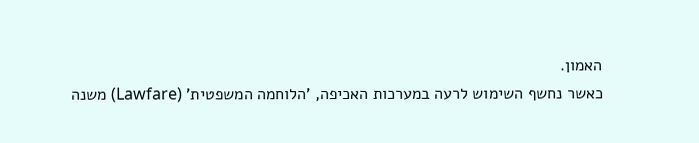האמון.
כאשר נחשף השימוש לרעה במערכות האכיפה, 'הלוחמה המשפטית' (Lawfare) משנה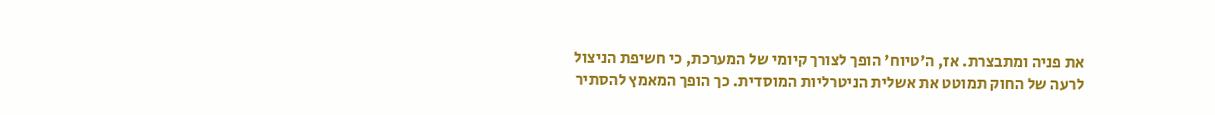את פניה ומתבצרת. אז, ה'טיוח' הופך לצורך קיומי של המערכת, כי חשיפת הניצול לרעה של החוק תמוטט את אשלית הניטרליות המוסדית. כך הופך המאמץ להסתיר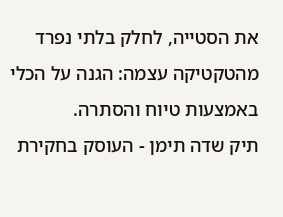את הסטייה, לחלק בלתי נפרד מהטקטיקה עצמה: הגנה על הכלי באמצעות טיוח והסתרה.
תיק שדה תימן - העוסק בחקירת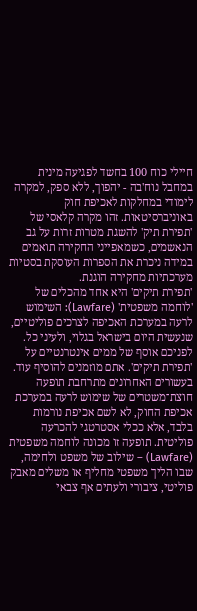חיילי כוח 100 בחשד לפגיעה מינית במחבל נוח'בה - יהפוך, ללא ספק, למקרה לימודי במחלקות לאכיפת חוק באוניברסיטאות. זהו מקרה קלאסי של 'תפירת תיק' להשגת מטרות זרות על גב הנאשמים, כשמאפייני החקירה תואמים במידה ניכרת את הספרות העוסקת בסטיות מערכתיות מחקירה הוגנת.
'תפירת תיקים' היא אחד מהכלים של 'לוחמה משפטית' (Lawfare): השימוש לרעה במערכת האכיפה לצרכים פוליטיים, שנעשית היום בישראל בגלוי, ולעיני כל. לפניכם אוסף של ממים אינטרנטיים על 'תפירת תיקים'. אתם מוזמנים להוסיף עוד.
בעשורים האחרונים מתרחבת תופעה חוצת־משטרים של שימוש לרעה במערכת אכיפת החוק, לא לשם אכיפת נורמות בלבד, אלא ככלי אסטרטגי להכרעה פוליטית. תופעה זו מכונה לוחמה משפטית (Lawfare) – שילוב של משפט ולחימה, שבו הליך משפטי מחליף או משלים מאבק פוליטי, ציבורי ולעתים אף צבאי